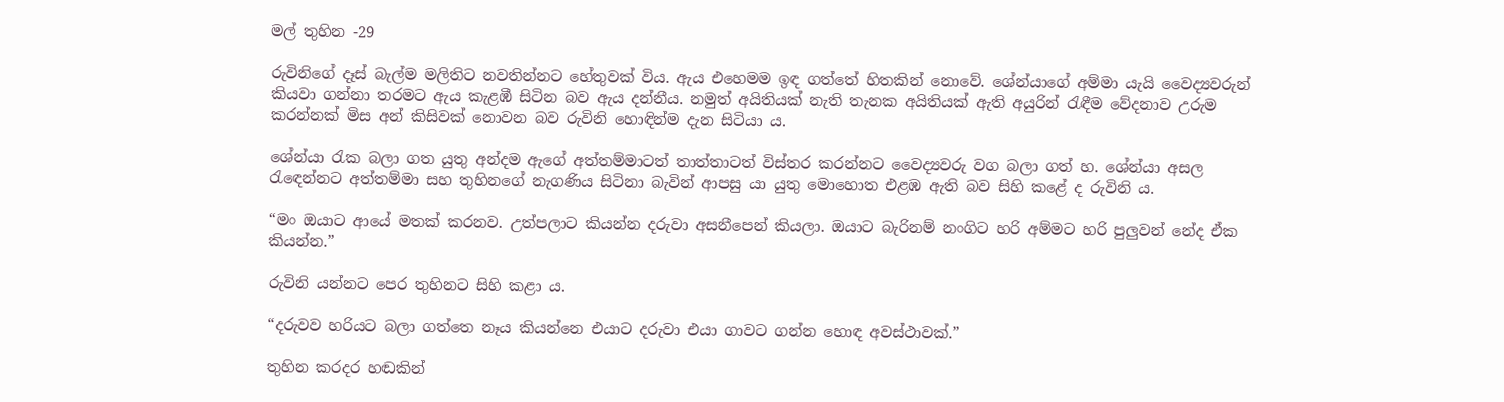මල් තුහින -29

රුවිනිගේ දෑස් බැල්ම මලිතිට නවතින්නට හේතුවක් විය. ඇය එහෙමම ඉඳ ගත්තේ හිතකින් නොවේ. ශේන්යාගේ අම්මා යැයි වෛද්‍යවරුන් කියවා ගන්නා තරමට ඇය කැළඹී සිටින බව ඇය දන්නීය. නමුත් අයිතියක් නැති තැනක අයිතියක් ඇති අයුරින් රැඳීම වේදනාව උරුම කරන්නක් මිස අන් කිසිවක් නොවන බව රුවිනි හොඳින්ම දැන සිටියා ය.

ශේන්යා රැක බලා ගත යුතු අන්දම ඇගේ අත්තම්මාටත් තාත්තාටත් විස්තර කරන්නට වෛද්‍යවරු වග බලා ගත් හ. ශේන්යා අසල රැඳෙන්නට අත්තම්මා සහ තුහිනගේ නැගණිය සිටිනා බැවින් ආපසු යා යුතු මොහොත එළඹ ඇති බව සිහි කළේ ද රුවිනි ය.

“මං ඔයාට ආයේ මතක් කරනව. උත්පලාට කියන්න දරුවා අසනීපෙන් කියලා. ඔයාට බැරිනම් නංගිට හරි අම්මට හරි පුලුවන් නේද ඒක කියන්න.”

රුවිනි යන්නට පෙර තුහිනට සිහි කළා ය.

“දරුවව හරියට බලා ගත්තෙ නෑය කියන්නෙ එයාට දරුවා එයා ගාවට ගන්න හොඳ අවස්ථාවක්.”

තුහින කරදර හඬකින්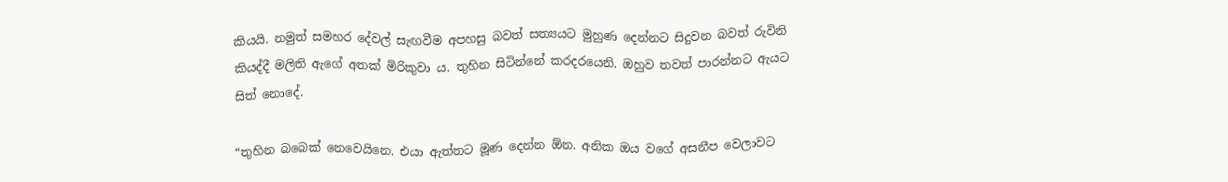කියයි. නමුත් සමහර දේවල් සැඟවීම අපහසු බවත් සත්‍යයට මුහුණ දෙන්නට සිදුවන බවත් රුවිනි කියද්දී මලිති ඇගේ අතක් මිරිකුවා ය. තුහින සිටින්නේ කරදරයෙනි. ඔහුව තවත් පාරන්නට ඇයට සිත් නොදේ.

“තුහින බබෙක් නෙවෙයිනෙ. එයා ඇත්තට මූණ දෙන්න ඕන. අනික ඔය වගේ අසනීප වෙලාවට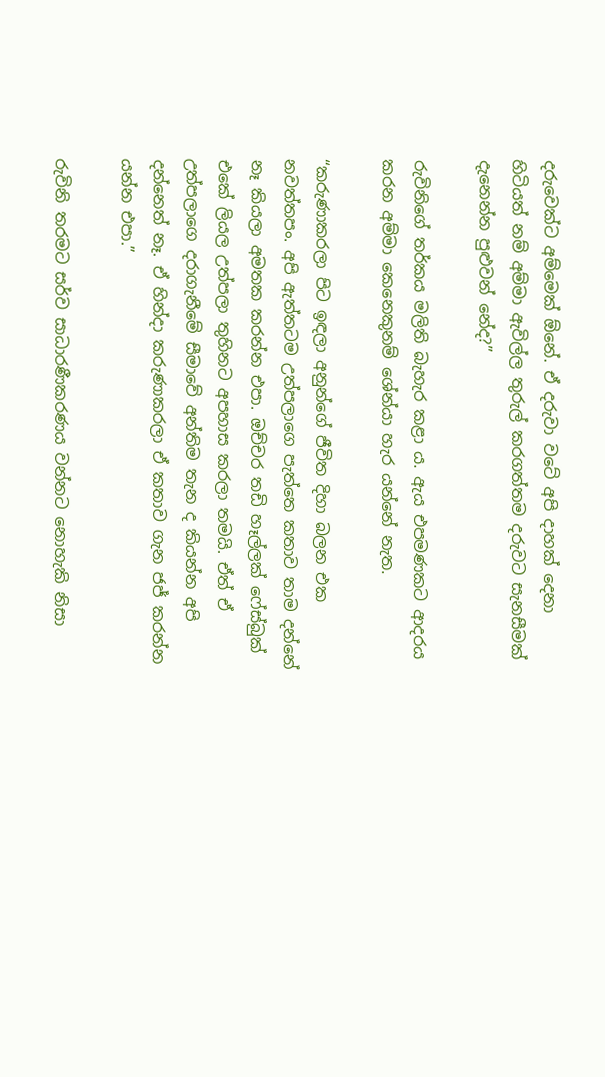දරුවෙක්ට අම්මෙක් ඕනේ. ඒ දරුවා වටේ අපි දාහක් දෙනා හිටියත් නම් අම්මා ඇවිල්ල තුරුල් කරගත්තම දරුවට සැනසීමක් දැනෙන්න පුළුවන් නේද?”

රුවිනිගේ තර්කය මලිති බැහැර කළා ය. ඇය එපමණකට ආදරය කරන අම්මා කෙනෙකුනම් ශේන්යා හැර යන්නේ නැත.

“කරුණාකරලා පිට ඉඳලා අනුන්ගේ ජීවිත දිහා බලන එක නවත්තපං. අපි ඇත්තටම උත්පලාගෙ පැත්තෙ කතාව තාම දන්නේ නෑ කියලා අමතක කරන්න එපා. ඔච්චර තඩි හෑල්ලක් ෆේස්බුක් එකේ ලියල උත්පලා තුහිනට අපහාස කරලා තමයි. ඒත් ඒ උත්පලාගෙ දරාගැනීමේ සීමාවේ අන්තිම තැන ද කියන්න අපි දන්නෙත් නෑ. ඒ හින්දා කරුණාකරලා ඒ කතාව ගැන ජජ් කරන්න යන්න එපා.”

රුවිනි තරමට සර්ව සාධාරණීකරණය වන්නට නොහැකි නිසා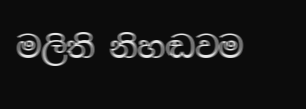මලිති නිහඬවම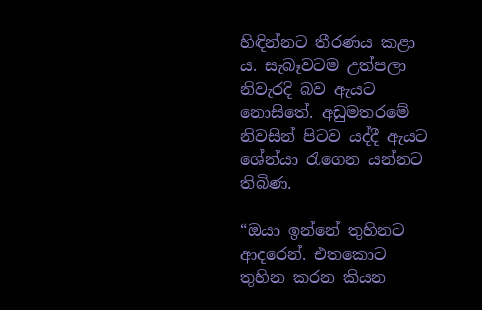හිඳින්නට තීරණය කළා ය. සැබෑවටම උත්පලා නිවැරදි බව ඇයට නොසිතේ. අඩුමතරමේ නිවසින් පිටව යද්දී ඇයට ශේන්යා රැගෙන යන්නට තිබිණ.

“ඔයා ඉන්නේ තුහිනට ආදරෙන්. එතකොට තුහින කරන කියන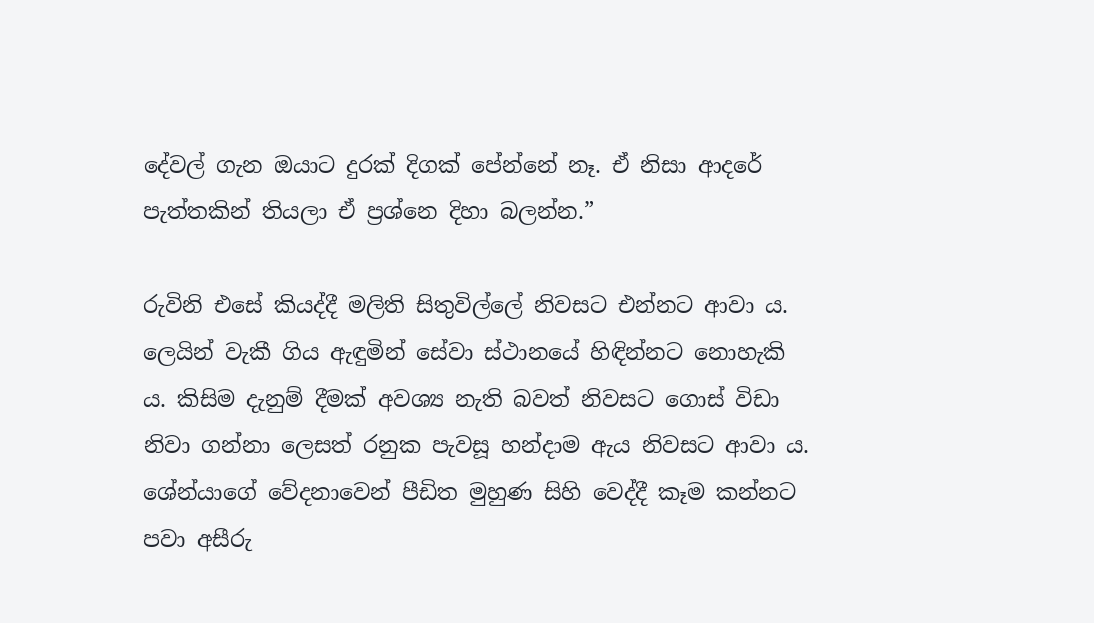දේවල් ගැන ඔයාට දුරක් දිගක් පේන්නේ නෑ. ඒ නිසා ආදරේ පැත්තකින් තියලා ඒ ප්‍රශ්නෙ දිහා බලන්න.”

රුවිනි එසේ කියද්දී මලිති සිතුවිල්ලේ නිවසට එන්නට ආවා ය. ලෙයින් වැකී ගිය ඇඳුමින් සේවා ස්ථානයේ හිඳින්නට නොහැකි ය. කිසිම දැනුම් දීමක් අවශ්‍ය නැති බවත් නිවසට ගොස් විඩා නිවා ගන්නා ලෙසත් රනුක පැවසූ හන්දාම ඇය නිවසට ආවා ය. ශේන්යාගේ වේදනාවෙන් පීඩිත මුහුණ සිහි වෙද්දී කෑම කන්නට පවා අසීරු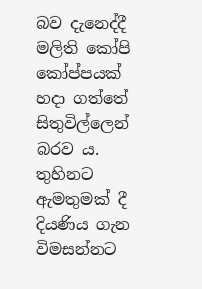බව දැනෙද්දී මලිති කෝපි කෝප්පයක් හදා ගත්තේ සිතුවිල්ලෙන් බරව ය. තුහිනට ඇමතුමක් දී දියණිය ගැන විමසන්නට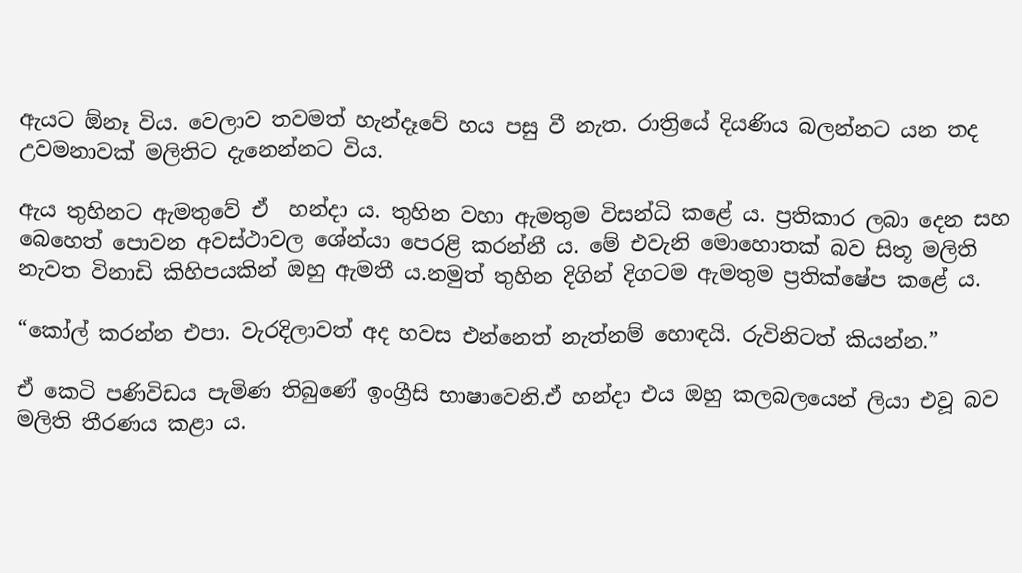ඇයට ඕනෑ විය. වෙලාව තවමත් හැන්දෑවේ හය පසු වී නැත. රාත්‍රියේ දියණිය බලන්නට යන තද උවමනාවක් මලිතිට දැනෙන්නට විය.

ඇය තුහිනට ඇමතුවේ ඒ  හන්දා ය. තුහින වහා ඇමතුම විසන්ධි කළේ ය. ප්‍රතිකාර ලබා දෙන සහ බෙහෙත් පොවන අවස්ථාවල ශේන්යා පෙරළි කරන්නී ය. මේ එවැනි මොහොතක් බව සිතූ මලිති නැවත විනාඩි කිහිපයකින් ඔහු ඇමතී ය.නමුත් තුහින දිගින් දිගටම ඇමතුම ප්‍රතික්ෂේප කළේ ය.

“කෝල් කරන්න එපා. වැරදිලාවත් අද හවස එන්නෙත් නැත්නම් හොඳයි. රුවිනිටත් කියන්න.”

ඒ කෙටි පණිවිඩය පැමිණ තිබුණේ ඉංග්‍රීසි භාෂාවෙනි.ඒ හන්දා එය ඔහු කලබලයෙන් ලියා එවූ බව මලිති තීරණය කළා ය.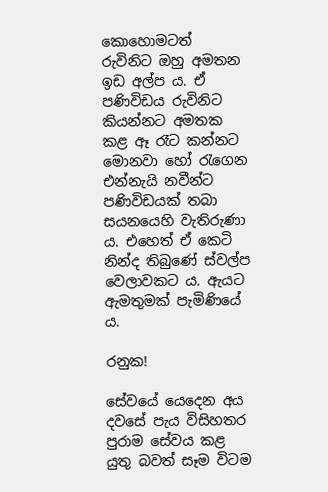කොහොමටත් රුවිනිට ඔහු අමතන ඉඩ අල්ප ය. ඒ පණිවිඩය රුවිනිට කියන්නට අමතක කළ ඈ රෑට කන්නට මොනවා හෝ රැගෙන එන්නැයි නවීන්ට පණිවිඩයක් තබා සයනයෙහි වැතිරුණා ය. එහෙත් ඒ කෙටි නින්ද තිබුණේ ස්වල්ප වෙලාවකට ය. ඇයට ඇමතුමක් පැමිණියේ ය.

රනුක!

සේවයේ යෙදෙන අය දවසේ පැය විසිහතර පුරාම සේවය කළ යුතු බවත් සෑම විටම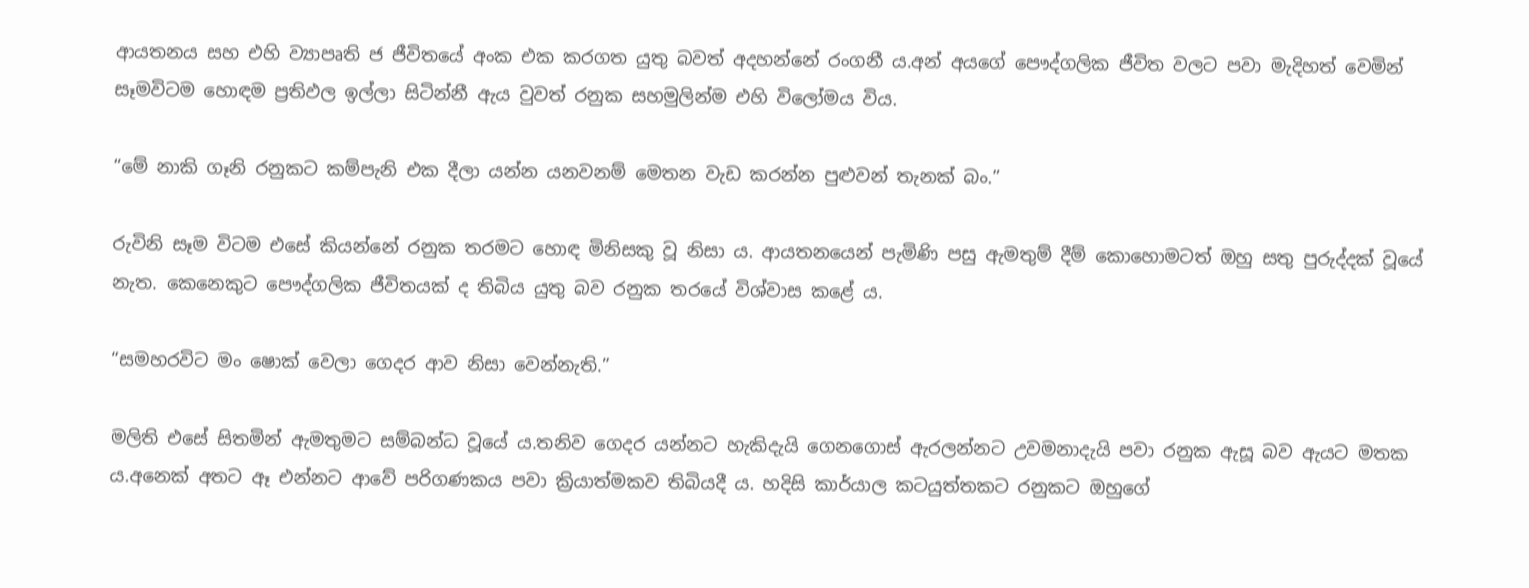ආයතනය සහ එහි ව්‍යාපෘති ජ ජීවිතයේ අංක එක කරගත යුතු බවත් අදහන්නේ රංගනී ය.අන් අයගේ පෞද්ගලික ජීවිත වලට පවා මැදිහත් වෙමින් සෑමවිටම හොඳම ප්‍රතිඵල ඉල්ලා සිටින්නී ඇය වුවත් රනුක සහමුලින්ම එහි විලෝමය විය.

“මේ නාකි ගෑනි රනුකට කම්පැනි එක දීලා යන්න යනවනම් මෙතන වැඩ කරන්න පුළුවන් තැනක් බං.”

රුවිනි සෑම විටම එසේ කියන්නේ රනුක තරමට හොඳ මිනිසකු වූ නිසා ය. ආයතනයෙන් පැමිණි පසු ඇමතුම් දීම් කොහොමටත් ඔහු සතු පුරුද්දක් වූයේ නැත. කෙනෙකුට පෞද්ගලික ජීවිතයක් ද තිබිය යුතු බව රනුක තරයේ විශ්වාස කළේ ය.

“සමහරවිට මං ෂොක් වෙලා ගෙදර ආව නිසා වෙන්නැති.”

මලිති එසේ සිතමින් ඇමතුමට සම්බන්ධ වූයේ ය.තනිව ගෙදර යන්නට හැකිදැයි ගෙනගොස් ඇරලන්නට උවමනාදැයි පවා රනුක ඇසූ බව ඇයට මතක ය.අනෙක් අතට ඈ එන්නට ආවේ පරිගණකය පවා ක්‍රියාත්මකව තිබියදී ය. හදිසි කාර්යාල කටයුත්තකට රනුකට ඔහුගේ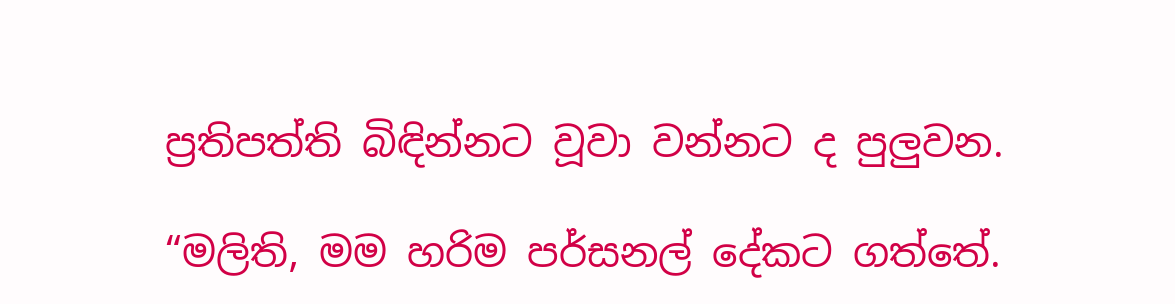ප්‍රතිපත්ති බිඳින්නට වූවා වන්නට ද පුලුවන.

“මලිති, මම හරිම පර්සනල් දේකට ගත්තේ.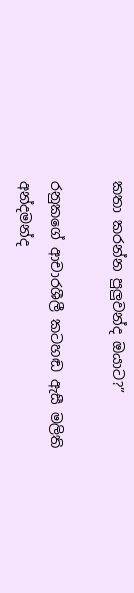කතා කරන්න පුලුවන්ද ඔයාට?”

රනුකගේ ආචාරශීලී කටහඬ ඇසී මලිති අන්දමන්ද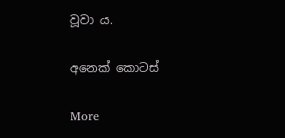වූවා ය.

අනෙක් කොටස්

More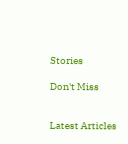Stories

Don't Miss


Latest Articles